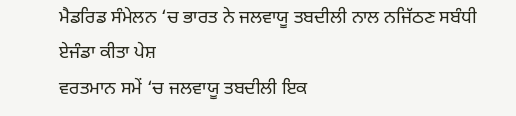ਮੈਡਰਿਡ ਸੰਮੇਲਨ ‘ਚ ਭਾਰਤ ਨੇ ਜਲਵਾਯੂ ਤਬਦੀਲੀ ਨਾਲ ਨਜਿੱਠਣ ਸਬੰਧੀ ਏਜੰਡਾ ਕੀਤਾ ਪੇਸ਼
ਵਰਤਮਾਨ ਸਮੇਂ ‘ਚ ਜਲਵਾਯੂ ਤਬਦੀਲੀ ਇਕ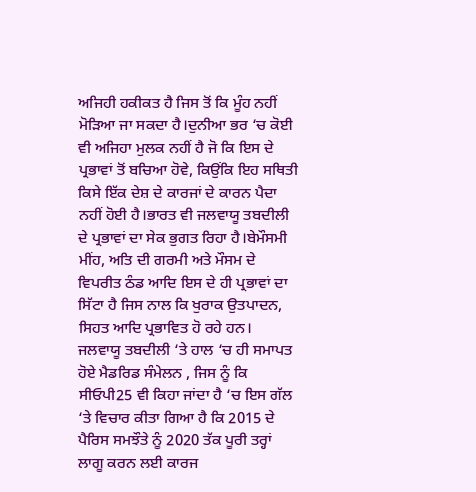ਅਜਿਹੀ ਹਕੀਕਤ ਹੈ ਜਿਸ ਤੋਂ ਕਿ ਮੂੰਹ ਨਹੀਂ ਮੋੜਿਆ ਜਾ ਸਕਦਾ ਹੈ।ਦੁਨੀਆ ਭਰ ‘ਚ ਕੋਈ ਵੀ ਅਜਿਹਾ ਮੁਲਕ ਨਹੀਂ ਹੈ ਜੋ ਕਿ ਇਸ ਦੇ ਪ੍ਰਭਾਵਾਂ ਤੋਂ ਬਚਿਆ ਹੋਵੇ, ਕਿਉਂਕਿ ਇਹ ਸਥਿਤੀ ਕਿਸੇ ਇੱਕ ਦੇਸ਼ ਦੇ ਕਾਰਜਾਂ ਦੇ ਕਾਰਨ ਪੈਦਾ ਨਹੀਂ ਹੋਈ ਹੈ।ਭਾਰਤ ਵੀ ਜਲਵਾਯੂ ਤਬਦੀਲੀ ਦੇ ਪ੍ਰਭਾਵਾਂ ਦਾ ਸੇਕ ਭੁਗਤ ਰਿਹਾ ਹੈ।ਬੇਮੌਸਮੀ ਮੀਂਹ, ਅਤਿ ਦੀ ਗਰਮੀ ਅਤੇ ਮੌਸਮ ਦੇ ਵਿਪਰੀਤ ਠੰਡ ਆਦਿ ਇਸ ਦੇ ਹੀ ਪ੍ਰਭਾਵਾਂ ਦਾ ਸਿੱਟਾ ਹੈ ਜਿਸ ਨਾਲ ਕਿ ਖੁਰਾਕ ਉਤਪਾਦਨ, ਸਿਹਤ ਆਦਿ ਪ੍ਰਭਾਵਿਤ ਹੋ ਰਹੇ ਹਨ।
ਜਲਵਾਯੂ ਤਬਦੀਲੀ ‘ਤੇ ਹਾਲ ‘ਚ ਹੀ ਸਮਾਪਤ ਹੋਏ ਮੈਡਰਿਡ ਸੰਮੇਲਨ , ਜਿਸ ਨੂੰ ਕਿ ਸੀਓਪੀ25 ਵੀ ਕਿਹਾ ਜਾਂਦਾ ਹੈ ‘ਚ ਇਸ ਗੱਲ ‘ਤੇ ਵਿਚਾਰ ਕੀਤਾ ਗਿਆ ਹੈ ਕਿ 2015 ਦੇ ਪੈਰਿਸ ਸਮਝੌਤੇ ਨੂੰ 2020 ਤੱਕ ਪੂਰੀ ਤਰ੍ਹਾਂ ਲਾਗੂ ਕਰਨ ਲਈ ਕਾਰਜ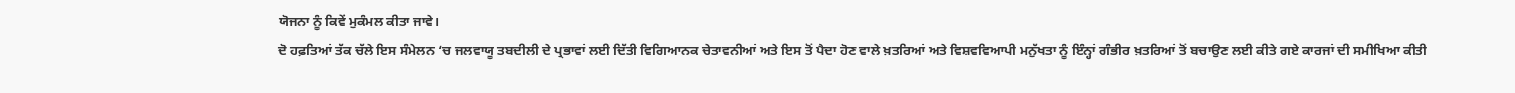ਯੋਜਨਾ ਨੂੰ ਕਿਵੇਂ ਮੁਕੰਮਲ ਕੀਤਾ ਜਾਵੇ।
ਦੋ ਹਫ਼ਤਿਆਂ ਤੱਕ ਚੱਲੇ ਇਸ ਸੰਮੇਲਨ ‘ਚ ਜਲਵਾਯੂ ਤਬਦੀਲੀ ਦੇ ਪ੍ਰਭਾਵਾਂ ਲਈ ਦਿੱਤੀ ਵਿਗਿਆਨਕ ਚੇਤਾਵਨੀਆਂ ਅਤੇ ਇਸ ਤੋਂ ਪੈਦਾ ਹੋਣ ਵਾਲੇ ਖ਼ਤਰਿਆਂ ਅਤੇ ਵਿਸ਼ਵਵਿਆਪੀ ਮਨੁੱਖਤਾ ਨੂੰ ਇੰਨ੍ਹਾਂ ਗੰਭੀਰ ਖ਼ਤਰਿਆਂ ਤੋਂ ਬਚਾਉਣ ਲਈ ਕੀਤੇ ਗਏ ਕਾਰਜਾਂ ਦੀ ਸਮੀਖਿਆ ਕੀਤੀ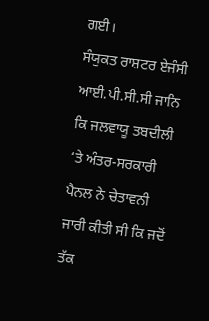ਗਈ।
ਸੰਯੁਕਤ ਰਾਸ਼ਟਰ ਏਜੰਸੀ ਆਈ.ਪੀ.ਸੀ.ਸੀ ਜਾਨਿ ਕਿ ਜਲਵਾਯੂ ਤਬਦੀਲੀ ‘ਤੇ ਅੰਤਰ-ਸਰਕਾਰੀ ਪੈਨਲ ਨੇ ਚੇਤਾਵਨੀ ਜਾਰੀ ਕੀਤੀ ਸੀ ਕਿ ਜਦੋਂ ਤੱਕ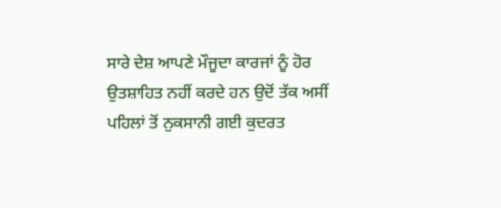ਸਾਰੇ ਦੇਸ਼ ਆਪਣੇ ਮੌਜੂਦਾ ਕਾਰਜਾਂ ਨੂੰ ਹੋਰ ਉਤਸ਼ਾਹਿਤ ਨਹੀਂ ਕਰਦੇ ਹਨ ਉਦੋਂ ਤੱਕ ਅਸੀਂ ਪਹਿਲਾਂ ਤੋਂ ਨੁਕਸਾਨੀ ਗਈ ਕੁਦਰਤ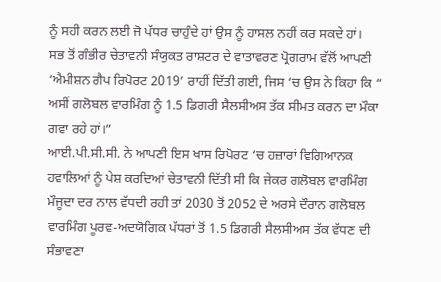ਨੂੰ ਸਹੀ ਕਰਨ ਲਈ ਜੋ ਪੱਧਰ ਚਾਹੁੰਦੇ ਹਾਂ ਉਸ ਨੂੰ ਹਾਸਲ ਨਹੀਂ ਕਰ ਸਕਦੇ ਹਾਂ।
ਸਭ ਤੋਂ ਗੰਭੀਰ ਚੇਤਾਵਨੀ ਸੰਯੁਕਤ ਰਾਸ਼ਟਰ ਦੇ ਵਾਤਾਵਰਣ ਪ੍ਰੋਗਰਾਮ ਵੱਲੋਂ ਆਪਣੀ ‘ਐਮੀਸ਼ਨ ਗੈਪ ਰਿਪੋਰਟ 2019’ ਰਾਹੀਂ ਦਿੱਤੀ ਗਈ, ਜਿਸ ‘ਚ ਉਸ ਨੇ ਕਿਹਾ ਕਿ “ ਅਸੀਂ ਗਲੋਬਲ ਵਾਰਮਿੰਗ ਨੂੰ 1.5 ਡਿਗਰੀ ਸੈਲਸੀਅਸ ਤੱਕ ਸੀਮਤ ਕਰਨ ਦਾ ਮੌਕਾ ਗਵਾ ਰਹੇ ਹਾਂ।”
ਆਈ.ਪੀ.ਸੀ.ਸੀ. ਨੇ ਆਪਣੀ ਇਸ ਖਾਸ ਰਿਪੋਰਟ ‘ਚ ਹਜ਼ਾਰਾਂ ਵਿਗਿਆਨਕ ਹਵਾਲਿਆਂ ਨੂੰ ਪੇਸ਼ ਕਰਦਿਆਂ ਚੇਤਾਵਨੀ ਦਿੱਤੀ ਸੀ ਕਿ ਜੇਕਰ ਗਲੋਬਲ ਵਾਰਮਿੰਗ ਮੌਜੂਦਾ ਦਰ ਨਾਲ ਵੱਧਦੀ ਰਹੀ ਤਾਂ 2030 ਤੋਂ 2052 ਦੇ ਅਰਸੇ ਦੌਰਾਨ ਗਲੋਬਲ ਵਾਰਮਿੰਗ ਪੂਰਵ-ਅਦਯੋਗਿਕ ਪੱਧਰਾਂ ਤੋਂ 1.5 ਡਿਗਰੀ ਸੈਲਸੀਅਸ ਤੱਕ ਵੱਧਣ ਦੀ ਸੰਭਾਵਣਾ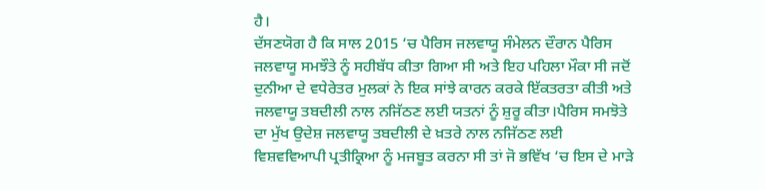ਹੈ।
ਦੱਸਣਯੋਗ ਹੈ ਕਿ ਸਾਲ 2015 ‘ਚ ਪੈਰਿਸ ਜਲਵਾਯੂ ਸੰਮੇਲਨ ਦੌਰਾਨ ਪੈਰਿਸ ਜਲਵਾਯੂ ਸਮਝੌਤੇ ਨੂੰ ਸਹੀਬੱਧ ਕੀਤਾ ਗਿਆ ਸੀ ਅਤੇ ਇਹ ਪਹਿਲਾ ਮੌਕਾ ਸੀ ਜਦੋਂ ਦੁਨੀਆ ਦੇ ਵਧੇਰੇਤਰ ਮੁਲਕਾਂ ਨੇ ਇਕ ਸਾਂਝੇ ਕਾਰਨ ਕਰਕੇ ਇੱਕਤਰਤਾ ਕੀਤੀ ਅਤੇ ਜਲਵਾਯੂ ਤਬਦੀਲੀ ਨਾਲ ਨਜਿੱਠਣ ਲਈ ਯਤਨਾਂ ਨੂੰ ਸ਼ੁਰੂ ਕੀਤਾ।ਪੈਰਿਸ ਸਮਝੋਤੇ ਦਾ ਮੁੱਖ ਉਦੇਸ਼ ਜਲਵਾਯੂ ਤਬਦੀਲੀ ਦੇ ਖ਼ਤਰੇ ਨਾਲ ਨਜਿੱਠਣ ਲਈ ਵਿਸ਼ਵਵਿਆਪੀ ਪ੍ਰਤੀਕ੍ਰਿਆ ਨੂੰ ਮਜਬੂਤ ਕਰਨਾ ਸੀ ਤਾਂ ਜੋ ਭਵਿੱਖ ‘ਚ ਇਸ ਦੇ ਮਾੜੇ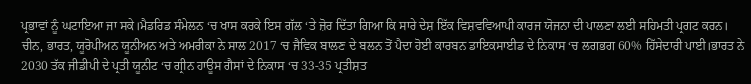ਪ੍ਰਭਾਵਾਂ ਨੂੰ ਘਟਾਇਆ ਜਾ ਸਕੇ।ਮੈਡਰਿਡ ਸੰਮੇਲਨ ‘ਚ ਖਾਸ ਕਰਕੇ ਇਸ ਗੱਲ ‘ਤੇ ਜ਼ੋਰ ਦਿੱਤਾ ਗਿਆ ਕਿ ਸਾਰੇ ਦੇਸ਼ ਇੱਕ ਵਿਸ਼ਵਵਿਆਪੀ ਕਾਰਜ ਯੋਜਨਾ ਦੀ ਪਾਲਣਾ ਲਈ ਸਹਿਮਤੀ ਪ੍ਰਗਟ ਕਰਨ।
ਚੀਨ, ਭਾਰਤ, ਯੂਰੋਪੀਅਨ ਯੂਨੀਅਨ ਅਤੇ ਅਮਰੀਕਾ ਨੇ ਸਾਲ 2017 ‘ਚ ਜੈਵਿਕ ਬਾਲਣ ਦੇ ਬਲਨ ਤੋਂ ਪੈਦਾ ਹੋਈ ਕਾਰਬਨ ਡਾਇਕਸਾਈਡ ਦੇ ਨਿਕਾਸ ‘ਚ ਲਗਭਗ 60% ਹਿੱਸੇਦਾਰੀ ਪਾਈ।ਭਾਰਤ ਨੇ 2030 ਤੱਕ ਜੀਡੀਪੀ ਦੇ ਪ੍ਰਤੀ ਯੂਨੀਟ ‘ਚ ਗ੍ਰੀਨ ਹਾਊਸ ਗੈਸਾਂ ਦੇ ਨਿਕਾਸ ‘ਚ 33-35 ਪ੍ਰਤੀਸ਼ਤ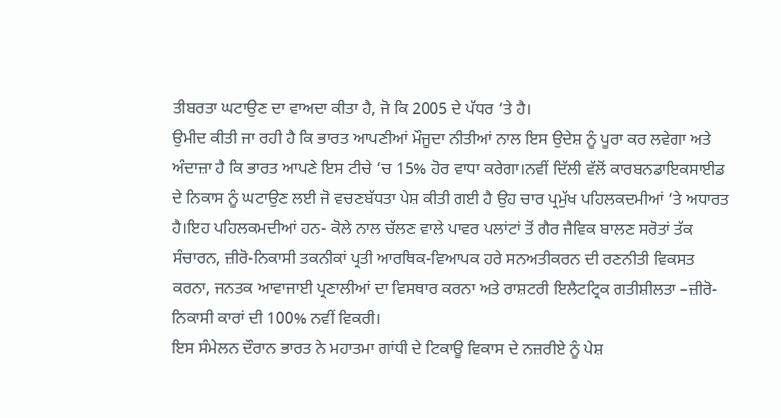ਤੀਬਰਤਾ ਘਟਾਉਣ ਦਾ ਵਾਅਦਾ ਕੀਤਾ ਹੈ, ਜੋ ਕਿ 2005 ਦੇ ਪੱਧਰ ‘ਤੇ ਹੈ।
ਉਮੀਦ ਕੀਤੀ ਜਾ ਰਹੀ ਹੈ ਕਿ ਭਾਰਤ ਆਪਣੀਆਂ ਮੌਜੂਦਾ ਨੀਤੀਆਂ ਨਾਲ ਇਸ ਉਦੇਸ਼ ਨੂੰ ਪੂਰਾ ਕਰ ਲਵੇਗਾ ਅਤੇ ਅੰਦਾਜ਼ਾ ਹੈ ਕਿ ਭਾਰਤ ਆਪਣੇ ਇਸ ਟੀਚੇ ‘ਚ 15% ਹੋਰ ਵਾਧਾ ਕਰੇਗਾ।ਨਵੀਂ ਦਿੱਲੀ ਵੱਲੋਂ ਕਾਰਬਨਡਾਇਕਸਾਈਡ ਦੇ ਨਿਕਾਸ ਨੂੰ ਘਟਾਉਣ ਲਈ ਜੋ ਵਚਣਬੱਧਤਾ ਪੇਸ਼ ਕੀਤੀ ਗਈ ਹੈ ਉਹ ਚਾਰ ਪ੍ਰਮੁੱਖ ਪਹਿਲਕਦਮੀਆਂ ‘ਤੇ ਅਧਾਰਤ ਹੈ।ਇਹ ਪਹਿਲਕਮਦੀਆਂ ਹਨ- ਕੋਲੇ ਨਾਲ ਚੱਲਣ ਵਾਲੇ ਪਾਵਰ ਪਲਾਂਟਾਂ ਤੋਂ ਗੈਰ ਜੈਵਿਕ ਬਾਲਣ ਸਰੋਤਾਂ ਤੱਕ ਸੰਚਾਰਨ, ਜ਼ੀਰੋ-ਨਿਕਾਸੀ ਤਕਨੀਕਾਂ ਪ੍ਰਤੀ ਆਰਥਿਕ-ਵਿਆਪਕ ਹਰੇ ਸਨਅਤੀਕਰਨ ਦੀ ਰਣਨੀਤੀ ਵਿਕਸਤ ਕਰਨਾ, ਜਨਤਕ ਆਵਾਜਾਈ ਪ੍ਰਣਾਲੀਆਂ ਦਾ ਵਿਸਥਾਰ ਕਰਨਾ ਅਤੇ ਰਾਸ਼ਟਰੀ ਇਲੈਟਟ੍ਰਿਕ ਗਤੀਸ਼ੀਲਤਾ –ਜ਼ੀਰੋ-ਨਿਕਾਸੀ ਕਾਰਾਂ ਦੀ 100% ਨਵੀਂ ਵਿਕਰੀ।
ਇਸ ਸੰਮੇਲਨ ਦੌਰਾਨ ਭਾਰਤ ਨੇ ਮਹਾਤਮਾ ਗਾਂਧੀ ਦੇ ਟਿਕਾਊ ਵਿਕਾਸ ਦੇ ਨਜ਼ਰੀਏ ਨੂੰ ਪੇਸ਼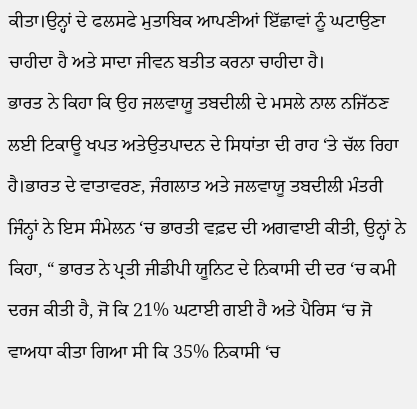ਕੀਤਾ।ਉਨ੍ਹਾਂ ਦੇ ਫਲਸਫੇ ਮੁਤਾਬਿਕ ਆਪਣੀਆਂ ਇੱਛਾਵਾਂ ਨੂੰ ਘਟਾਉਣਾ ਚਾਹੀਦਾ ਹੈ ਅਤੇ ਸਾਦਾ ਜੀਵਨ ਬਤੀਤ ਕਰਨਾ ਚਾਹੀਦਾ ਹੈ।
ਭਾਰਤ ਨੇ ਕਿਹਾ ਕਿ ਉਹ ਜਲਵਾਯੂ ਤਬਦੀਲੀ ਦੇ ਮਸਲੇ ਨਾਲ ਨਜਿੱਠਣ ਲਈ ਟਿਕਾਊ ਖਪਤ ਅਤੇਉਤਪਾਦਨ ਦੇ ਸਿਧਾਂਤਾ ਦੀ ਰਾਹ ‘ਤੇ ਚੱਲ ਰਿਹਾ ਹੈ।ਭਾਰਤ ਦੇ ਵਾਤਾਵਰਣ, ਜੰਗਲਾਤ ਅਤੇ ਜਲਵਾਯੂ ਤਬਦੀਲੀ ਮੰਤਰੀ ਜਿੰਨ੍ਹਾਂ ਨੇ ਇਸ ਸੰਮੇਲਨ ‘ਚ ਭਾਰਤੀ ਵਫ਼ਦ ਦੀ ਅਗਵਾਈ ਕੀਤੀ, ਉਨ੍ਹਾਂ ਨੇ ਕਿਹਾ, “ ਭਾਰਤ ਨੇ ਪ੍ਰਤੀ ਜੀਡੀਪੀ ਯੂਨਿਟ ਦੇ ਨਿਕਾਸੀ ਦੀ ਦਰ ‘ਚ ਕਮੀ ਦਰਜ ਕੀਤੀ ਹੈ, ਜੋ ਕਿ 21% ਘਟਾਈ ਗਈ ਹੈ ਅਤੇ ਪੈਰਿਸ ‘ਚ ਜੋ ਵਾਅਧਾ ਕੀਤਾ ਗਿਆ ਸੀ ਕਿ 35% ਨਿਕਾਸੀ ‘ਚ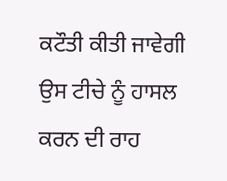ਕਟੌਤੀ ਕੀਤੀ ਜਾਵੇਗੀ ਉਸ ਟੀਚੇ ਨੂੰ ਹਾਸਲ ਕਰਨ ਦੀ ਰਾਹ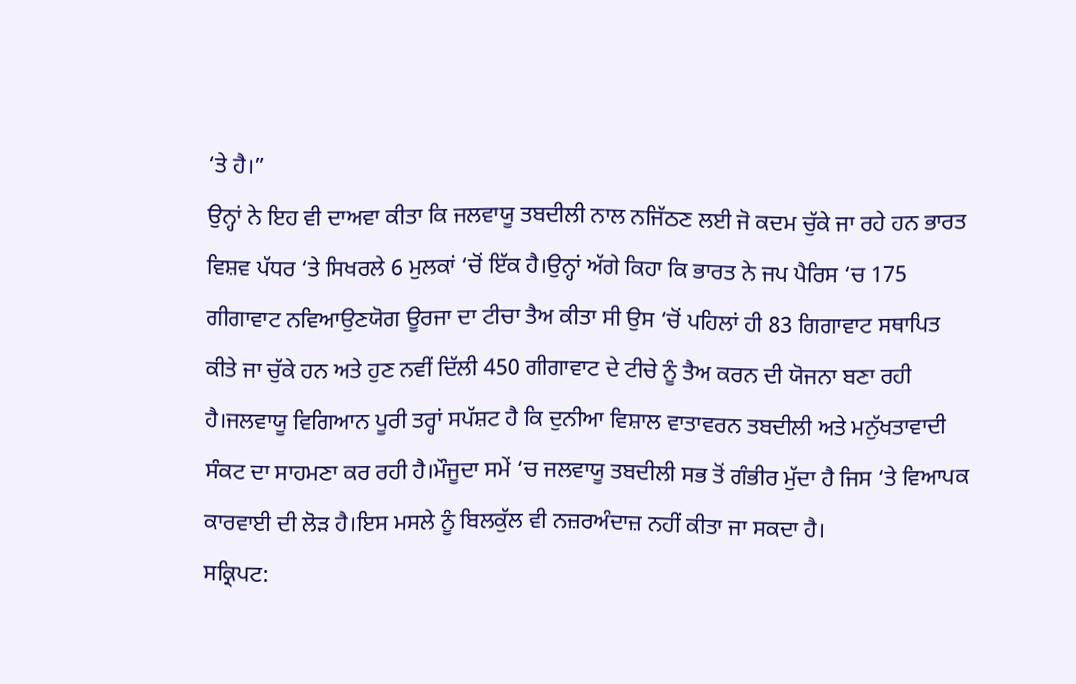‘ਤੇ ਹੈ।”
ਉਨ੍ਹਾਂ ਨੇ ਇਹ ਵੀ ਦਾਅਵਾ ਕੀਤਾ ਕਿ ਜਲਵਾਯੂ ਤਬਦੀਲੀ ਨਾਲ ਨਜਿੱਠਣ ਲਈ ਜੋ ਕਦਮ ਚੁੱਕੇ ਜਾ ਰਹੇ ਹਨ ਭਾਰਤ ਵਿਸ਼ਵ ਪੱਧਰ ‘ਤੇ ਸਿਖਰਲੇ 6 ਮੁਲਕਾਂ ‘ਚੋਂ ਇੱਕ ਹੈ।ਉਨ੍ਹਾਂ ਅੱਗੇ ਕਿਹਾ ਕਿ ਭਾਰਤ ਨੇ ਜਪ ਪੈਰਿਸ ‘ਚ 175 ਗੀਗਾਵਾਟ ਨਵਿਆਉਣਯੋਗ ਊਰਜਾ ਦਾ ਟੀਚਾ ਤੈਅ ਕੀਤਾ ਸੀ ਉਸ ‘ਚੋਂ ਪਹਿਲਾਂ ਹੀ 83 ਗਿਗਾਵਾਟ ਸਥਾਪਿਤ ਕੀਤੇ ਜਾ ਚੁੱਕੇ ਹਨ ਅਤੇ ਹੁਣ ਨਵੀਂ ਦਿੱਲੀ 450 ਗੀਗਾਵਾਟ ਦੇ ਟੀਚੇ ਨੂੰ ਤੈਅ ਕਰਨ ਦੀ ਯੋਜਨਾ ਬਣਾ ਰਹੀ ਹੈ।ਜਲਵਾਯੂ ਵਿਗਿਆਨ ਪੂਰੀ ਤਰ੍ਹਾਂ ਸਪੱਸ਼ਟ ਹੈ ਕਿ ਦੁਨੀਆ ਵਿਸ਼ਾਲ ਵਾਤਾਵਰਨ ਤਬਦੀਲੀ ਅਤੇ ਮਨੁੱਖਤਾਵਾਦੀ ਸੰਕਟ ਦਾ ਸਾਹਮਣਾ ਕਰ ਰਹੀ ਹੈ।ਮੌਜੂਦਾ ਸਮੇਂ ‘ਚ ਜਲਵਾਯੂ ਤਬਦੀਲੀ ਸਭ ਤੋਂ ਗੰਭੀਰ ਮੁੱਦਾ ਹੈ ਜਿਸ ‘ਤੇ ਵਿਆਪਕ ਕਾਰਵਾਈ ਦੀ ਲੋੜ ਹੈ।ਇਸ ਮਸਲੇ ਨੂੰ ਬਿਲਕੁੱਲ ਵੀ ਨਜ਼ਰਅੰਦਾਜ਼ ਨਹੀਂ ਕੀਤਾ ਜਾ ਸਕਦਾ ਹੈ।
ਸਕ੍ਰਿਪਟ: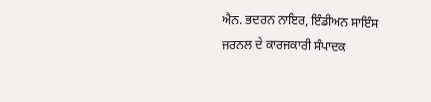ਐਨ. ਭਦਰਨ ਨਾਇਰ, ਇੰਡੀਅਨ ਸਾਇੰਸ ਜਰਨਲ ਦੇ ਕਾਰਜਕਾਰੀ ਸੰਪਾਦਕ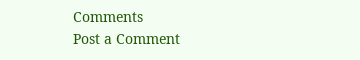Comments
Post a Comment